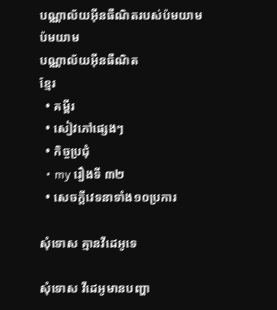បណ្ណាល័យអ៊ីនធឺណិតរបស់ប៉មយាម
ប៉មយាម
បណ្ណាល័យអ៊ីនធឺណិត
ខ្មែរ
  • គម្ពីរ
  • សៀវភៅផ្សេងៗ
  • កិច្ចប្រជុំ
  • my រឿងទី ៣២
  • សេចក្ដីវេទនាទាំង១០ប្រការ

សុំទោស គ្មានវីដេអូទេ

សុំទោស វីដេអូមានបញ្ហា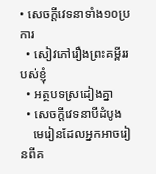• សេចក្ដីវេទនាទាំង១០ប្រការ
  • សៀវភៅរឿងព្រះគម្ពីររបស់ខ្ញុំ
  • អត្ថបទស្រដៀងគ្នា
  • សេចក្តីវេទនាបីដំបូង
    មេរៀនដែលអ្នកអាចរៀនពីគ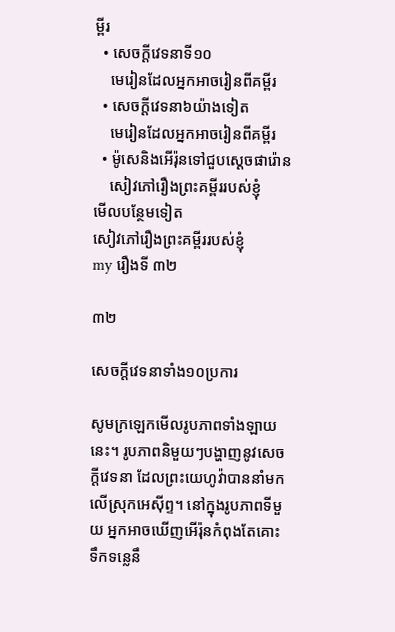ម្ពីរ
  • សេចក្ដីវេទនាទី១០
    មេរៀនដែលអ្នកអាចរៀនពីគម្ពីរ
  • សេចក្ដីវេទនា៦យ៉ាងទៀត
    មេរៀនដែលអ្នកអាចរៀនពីគម្ពីរ
  • ម៉ូសេនិងអើរ៉ុនទៅជួបស្ដេចផារ៉ោន
    សៀវភៅរឿងព្រះគម្ពីររបស់ខ្ញុំ
មើលបន្ថែមទៀត
សៀវភៅរឿងព្រះគម្ពីររបស់ខ្ញុំ
my រឿងទី ៣២

៣២

សេចក្ដីវេទនាទាំង១០ប្រការ

សូមក្រឡេកមើលរូបភាពទាំងឡាយនេះ។ រូបភាពនិមួយៗបង្ហាញនូវសេចក្ដីវេទនា ដែលព្រះយេហូវ៉ាបាននាំមកលើស្រុកអេស៊ីព្ទ។ នៅក្នុងរូបភាពទីមួយ អ្នកអាចឃើញអើរ៉ុនកំពុងតែគោះទឹកទន្លេនឹ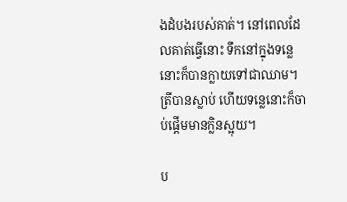ងដំបងរបស់គាត់។ នៅពេលដែលគាត់ធ្វើនោះ ទឹកនៅក្នុងទន្លេនោះក៏បានក្លាយទៅជាឈាម។ ត្រីបានស្លាប់ ហើយទន្លេនោះក៏ចាប់ផ្ដើមមានក្លិនស្អុយ។

ប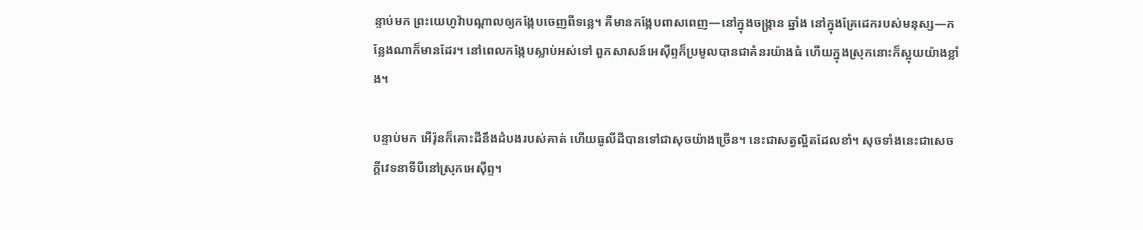ន្ទាប់មក ព្រះយេហូវ៉ាបណ្ដាលឲ្យកង្កែបចេញពីទន្លេ។ គឺមានកង្កែបពាសពេញ—នៅក្នុងចង្ក្រាន ឆ្នាំង នៅក្នុងគ្រែដេករបស់មនុស្ស—កន្លែងណាក៏មានដែរ។ នៅពេលកង្កែបស្លាប់អស់ទៅ ពួកសាសន៍អេស៊ីព្ទក៏ប្រមូលបានជាគំនរយ៉ាងធំ ហើយក្នុងស្រុកនោះក៏ស្អុយយ៉ាងខ្លាំង។

បន្ទាប់មក អើរ៉ុនក៏គោះដីនឹងដំបងរបស់គាត់ ហើយធូលីដីបានទៅជាសុចយ៉ាងច្រើន។ នេះជាសត្វល្អិតដែលខាំ។ សុចទាំងនេះជាសេចក្ដីវេទនាទីបីនៅស្រុកអេស៊ីព្ទ។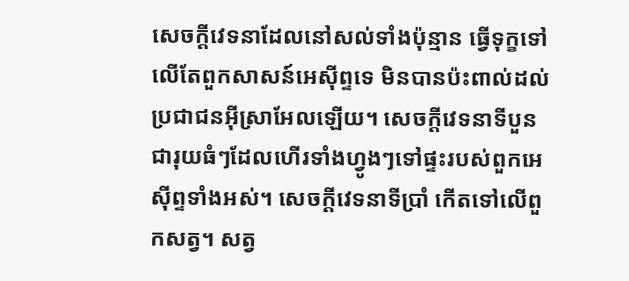សេចក្ដីវេទនាដែលនៅសល់ទាំងប៉ុន្មាន ធ្វើទុក្ខទៅលើតែពួកសាសន៍អេស៊ីព្ទទេ មិនបានប៉ះពាល់ដល់ប្រជាជនអ៊ីស្រាអែលឡើយ។ សេចក្ដីវេទនាទីបួន ជារុយធំៗដែលហើរទាំងហ្វូងៗទៅផ្ទះរបស់ពួកអេស៊ីព្ទទាំងអស់។ សេចក្ដីវេទនាទីប្រាំ កើតទៅលើពួកសត្វ។ សត្វ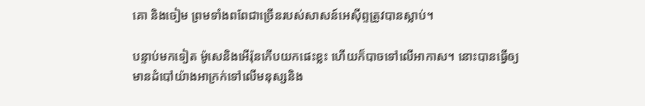គោ និងចៀម ព្រមទាំងពពែជាច្រើនរបស់សាសន៍អេស៊ីព្ទត្រូវបានស្លាប់។

បន្ទាប់មកទៀត ម៉ូសេនិងអើរ៉ុនកើបយកផេះខ្លះ ហើយក៏បាចទៅលើអាកាស។ នោះបានធ្វើឲ្យមានដំបៅយ៉ាងអាក្រក់ទៅលើមនុស្សនិង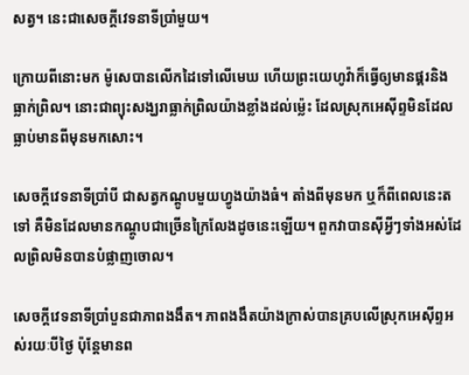សត្វ។ នេះជាសេចក្ដីវេទនាទីប្រាំមួយ។

ក្រោយពីនោះមក ម៉ូសេបានលើកដៃទៅលើមេឃ ហើយព្រះយេហូវ៉ាក៏ធ្វើឲ្យមានផ្គរនិងធ្លាក់ព្រិល។ នោះជាព្យុះសង្ឃរាធ្លាក់ព្រិលយ៉ាងខ្លាំងដល់ម្ល៉េះ ដែលស្រុកអេស៊ីព្ទមិនដែលធ្លាប់មានពីមុនមកសោះ។

សេចក្ដីវេទនាទីប្រាំបី ជាសត្វកណ្ដូបមួយហ្វូងយ៉ាងធំ។ តាំងពីមុនមក ឬក៏ពីពេលនេះតទៅ គឺមិនដែលមានកណ្ដូបជាច្រើនក្រៃលែងដូចនេះឡើយ។ ពួកវាបានស៊ីអ្វីៗទាំងអស់ដែលព្រិលមិនបានបំផ្លាញចោល។

សេចក្ដីវេទនាទីប្រាំបួនជាភាពងងឹត។ ភាពងងឹតយ៉ាងក្រាស់បានគ្របលើស្រុកអេស៊ីព្ទអស់រយៈបីថ្ងៃ ប៉ុន្តែមានព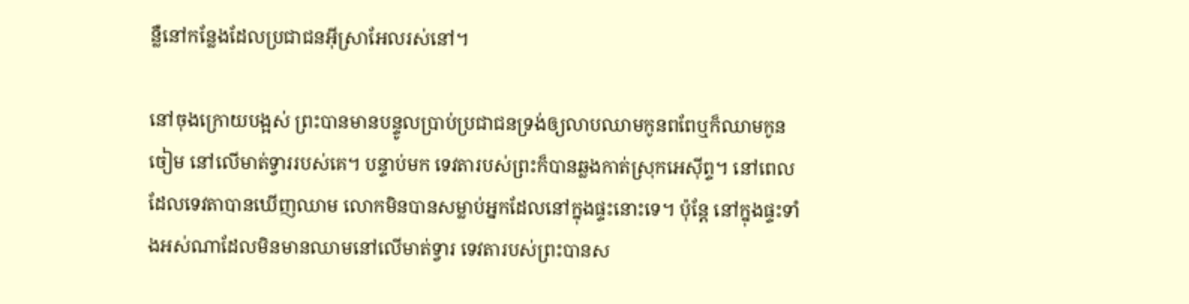ន្លឺនៅកន្លែងដែលប្រជាជនអ៊ីស្រាអែលរស់នៅ។

នៅចុងក្រោយបង្អស់ ព្រះបានមានបន្ទូលប្រាប់ប្រជាជនទ្រង់ឲ្យលាបឈាមកូនពពែឬក៏ឈាមកូនចៀម នៅលើមាត់ទ្វាររបស់គេ។ បន្ទាប់មក ទេវតារបស់ព្រះក៏បានឆ្លងកាត់ស្រុកអេស៊ីព្ទ។ នៅពេលដែលទេវតាបានឃើញឈាម លោកមិនបានសម្លាប់អ្នកដែលនៅក្នុងផ្ទះនោះទេ។ ប៉ុន្តែ នៅក្នុងផ្ទះទាំងអស់ណាដែលមិនមានឈាមនៅលើមាត់ទ្វារ ទេវតារបស់ព្រះបានស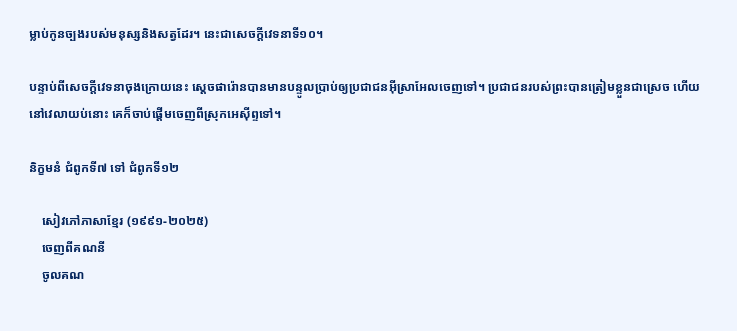ម្លាប់កូនច្បងរបស់មនុស្សនិងសត្វដែរ។ នេះជាសេចក្ដីវេទនាទី១០។

បន្ទាប់ពីសេចក្ដីវេទនាចុងក្រោយនេះ ស្តេចផារ៉ោនបានមានបន្ទូលប្រាប់ឲ្យប្រជាជនអ៊ីស្រាអែលចេញទៅ។ ប្រជាជនរបស់ព្រះបានត្រៀមខ្លួនជាស្រេច ហើយនៅវេលាយប់នោះ គេក៏ចាប់ផ្ដើមចេញពីស្រុកអេស៊ីព្ទទៅ។

និក្ខមនំ ជំពូកទី៧ ទៅ ជំពូកទី១២

    សៀវភៅភាសាខ្មែរ (១៩៩១-២០២៥)
    ចេញពីគណនី
    ចូលគណ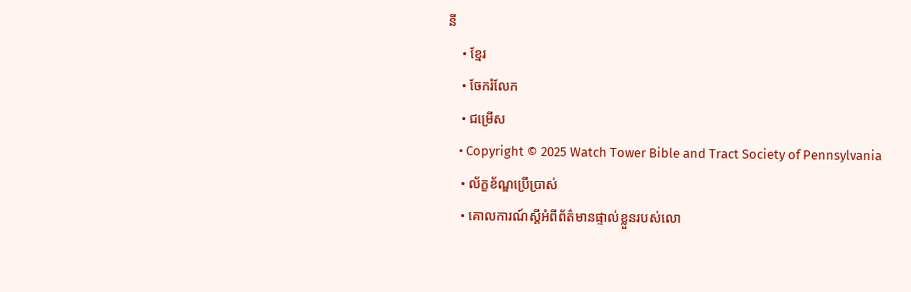នី
    • ខ្មែរ
    • ចែករំលែក
    • ជម្រើស
    • Copyright © 2025 Watch Tower Bible and Tract Society of Pennsylvania
    • ល័ក្ខខ័ណ្ឌប្រើប្រាស់
    • គោលការណ៍ស្ដីអំពីព័ត៌មានផ្ទាល់ខ្លួនរបស់លោ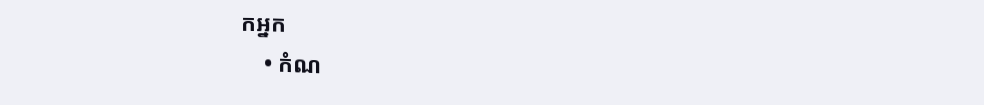កអ្នក
    • កំណ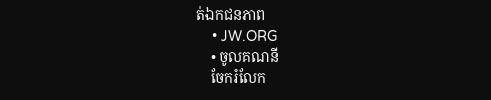ត់ឯកជនភាព
    • JW.ORG
    • ចូលគណនី
    ចែករំលែក